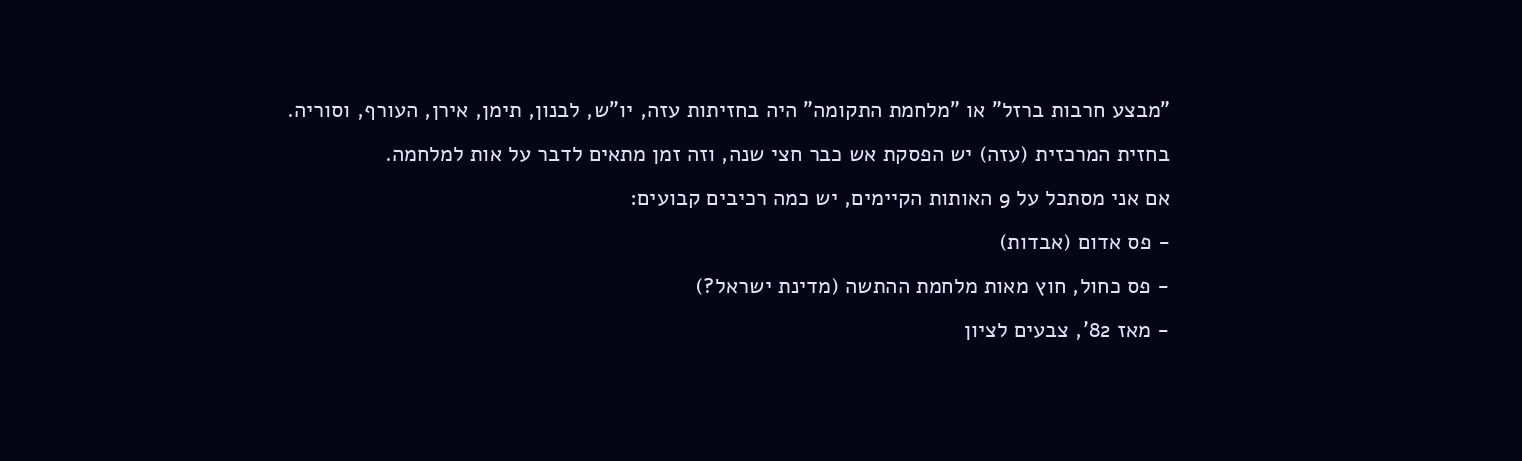"מבצע חרבות ברזל" או "מלחמת התקומה" היה בחזיתות עזה, יו"ש, לבנון, תימן, אירן, העורף, וסוריה.
בחזית המרכזית (עזה) יש הפסקת אש כבר חצי שנה, וזה זמן מתאים לדבר על אות למלחמה.
אם אני מסתכל על 9 האותות הקיימים, יש כמה רכיבים קבועים:
- פס אדום (אבדות)
- פס כחול, חוץ מאות מלחמת ההתשה (מדינת ישראל?)
- מאז 82', צבעים לציון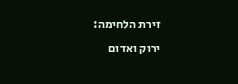זירת הלחימה:
ירוק ואדום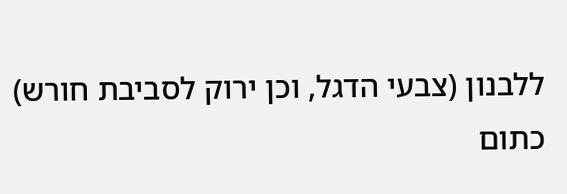ללבנון (צבעי הדגל, וכן ירוק לסביבת חורש)
כתום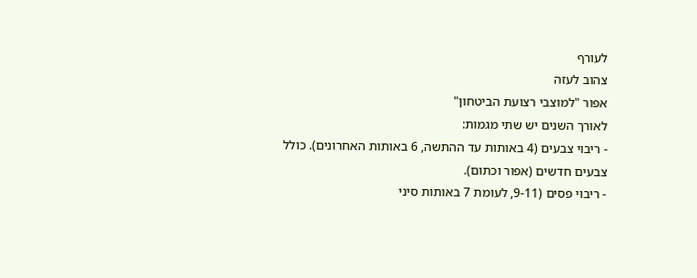לעורף
צהוב לעזה
אפור "למוצבי רצועת הביטחון"
לאורך השנים יש שתי מגמות:
- ריבוי צבעים (4 באותות עד ההתשה, 6 באותות האחרונים). כולל צבעים חדשים (אפור וכתום).
- ריבוי פסים (9-11, לעומת 7 באותות סיני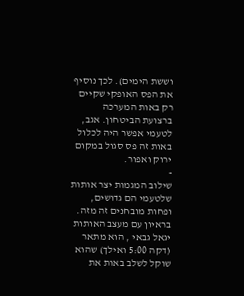וששת הימים). לכך נוסיף את הפס האופקי שקיים רק באות המערכה ברצועת הביטחון. אגב, לטעמי אפשר היה לכלול באות זה פס סגול במקום ירוק ואפור.
-
שילוב המגמות יצר אותות שלטעמי הם גדושים, ופחות מובחנים זה מזה.
בראיון עם מעצב האותות יגאל גבאי , הוא מתאר (דקה 5:00 ואילך) שהוא שוקל לשלב באות את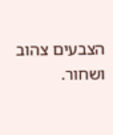הצבעים צהוב ושחור.